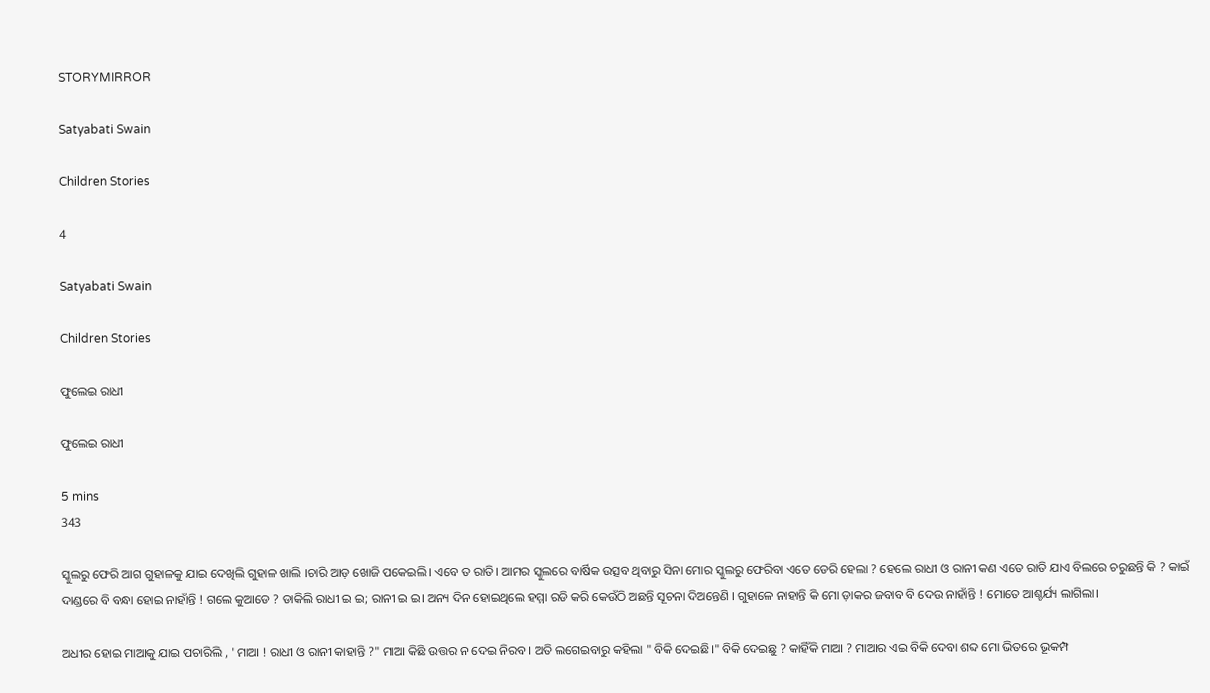STORYMIRROR

Satyabati Swain

Children Stories

4

Satyabati Swain

Children Stories

ଫୁଲେଇ ରାଧୀ

ଫୁଲେଇ ରାଧୀ

5 mins
343

ସ୍କୁଲରୁ ଫେରି ଆଗ ଗୁହାଳକୁ ଯାଇ ଦେଖିଲି ଗୁହାଳ ଖାଲି ।ଚାରି ଆଡ଼ ଖୋଜି ପକେଇଲି। ଏବେ ତ ରାତି। ଆମର ସ୍କୁଲରେ ବାର୍ଷିକ ଉତ୍ସବ ଥିବାରୁ ସିନା ମୋର ସ୍କୁଲରୁ ଫେରିବା ଏତେ ଡେରି ହେଲା ? ହେଲେ ରାଧୀ ଓ ରାନୀ କଣ ଏତେ ରାତି ଯାଏ ବିଲରେ ଚରୁଛନ୍ତି କି ? କାଇଁ ଦାଣ୍ଡରେ ବି ବନ୍ଧା ହୋଇ ନାହାଁନ୍ତି ! ଗଲେ କୁଆଡେ ? ଡାକିଲି ରାଧୀ ଇ ଇ; ରାନୀ ଇ ଇ। ଅନ୍ୟ ଦିନ ହୋଇଥିଲେ ହମ୍ମା ରଡି କରି କେଉଁଠି ଅଛନ୍ତି ସୂଚନା ଦିଅନ୍ତେଣି । ଗୁହାଳେ ନାହାନ୍ତି କି ମୋ ଡ଼ାକର ଜବାବ ବି ଦେଉ ନାହାଁନ୍ତି ! ମୋତେ ଆଶ୍ଚର୍ଯ୍ୟ ଲାଗିଲା।

ଅଧୀର ହୋଇ ମାଆକୁ ଯାଇ ପଚାରିଲି , ' ମାଆ ! ରାଧୀ ଓ ରାନୀ କାହାନ୍ତି ?" ମାଆ କିଛି ଉତ୍ତର ନ ଦେଇ ନିରବ । ଅତି ଲଗେଇବାରୁ କହିଲା " ବିକି ଦେଇଛି।" ବିକି ଦେଇଛୁ ? କାହିଁକି ମାଆ ? ମାଆର ଏଇ ବିକି ଦେବା ଶବ୍ଦ ମୋ ଭିତରେ ଭୂକମ୍ପ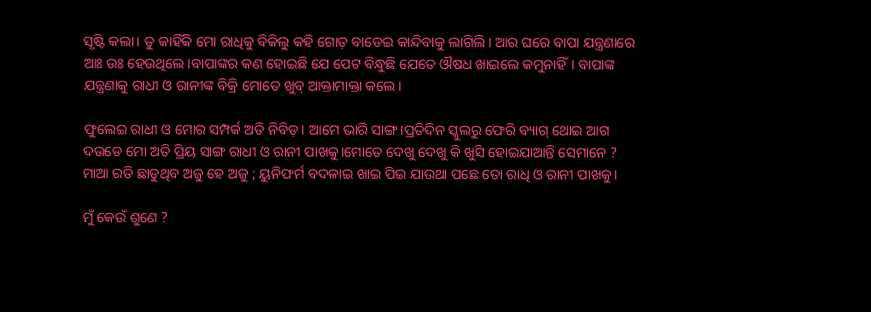ସୃଷ୍ଟି କଲା। ତୁ କାହିଁକି ମୋ ରାଧିକୁ ବିକିଲୁ କହି ଗୋଡ଼ ବାଡେଇ କାନ୍ଦିବାକୁ ଲାଗିଲି। ଆର ଘରେ ବାପା ଯନ୍ତ୍ରଣାରେ ଆଃ ଉଃ ହେଉଥିଲେ।ବାପାଙ୍କର କଣ ହୋଇଛି ଯେ ପେଟ ବିନ୍ଧୁଛି ଯେତେ ଔଷଧ ଖାଇଲେ କମୁନାହିଁ। ବାପାଙ୍କ ଯନ୍ତ୍ରଣାକୁ ରାଧୀ ଓ ରାନୀଙ୍କ ବିକ୍ରି ମୋତେ ଖୁବ୍ ଆକ୍ତାମାକ୍ତା କଲେ।

ଫୁଲେଇ ରାଧୀ ଓ ମୋର ସମ୍ପର୍କ ଅତି ନିବିଡ଼। ଆମେ ଭାରି ସାଙ୍ଗ।ପ୍ରତିଦିନ ସ୍କୁଲରୁ ଫେରି ବ୍ୟାଗ୍ ଥୋଇ ଆଗ ଦଉଡେ ମୋ ଅତି ପ୍ରିୟ ସାଙ୍ଗ ରାଧୀ ଓ ରାନୀ ପାଖକୁ।ମୋତେ ଦେଖୁ ଦେଖୁ କି ଖୁସି ହୋଇଯାଆନ୍ତି ସେମାନେ ? ମାଆ ରଡି ଛାଡୁଥିବ ଅଜୁ ହେ ଅଜୁ ; ୟୁନିଫର୍ମ ବଦଳାଇ ଖାଇ ପିଇ ଯାଉଥା ପଛେ ତୋ ରାଧି ଓ ରାନୀ ପାଖକୁ।

ମୁଁ କେଉଁ ଶୁଣେ ?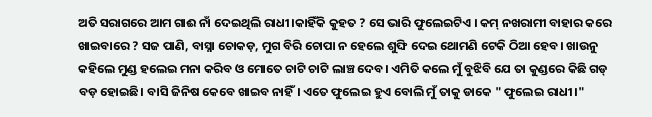ଅତି ସରାଗରେ ଆମ ଗାଈ ନାଁ ଦେଇଥିଲି ରାଧୀ।କାହିଁକି କୁହତ ? ସେ ଭାରି ଫୁଲେଇଟିଏ । କମ୍ ନଖରାମୀ ବାହାର କରେ ଖାଇବାରେ ? ସଜ ପାଣି, ବାସ୍ନା ଚୋକଡ଼, ମୁଗ ବିରି ଚୋପା ନ ହେଲେ ଶୁଙ୍ଘି ଦେଇ ଥୋମଣି ଟେକି ଠିଆ ହେବ। ଖାଉନୁ କହିଲେ ମୁଣ୍ଡ ହଲେଇ ମନା କରିବ ଓ ମୋତେ ଚାଟି ଚାଟି ଲାଞ୍ଚ ଦେବ। ଏମିତି କଲେ ମୁଁ ବୁଝିବି ଯେ ତା କୁଣ୍ଡରେ କିଛି ଗଡ୍ ବଡ଼ ହୋଇଛି। ବାସି ଜିନିଷ କେବେ ଖାଇବ ନାହିଁ। ଏତେ ଫୁଲେଇ ହୁଏ ବୋଲି ମୁଁ ତାକୁ ଡାକେ " ଫୁଲେଇ ରାଧୀ।"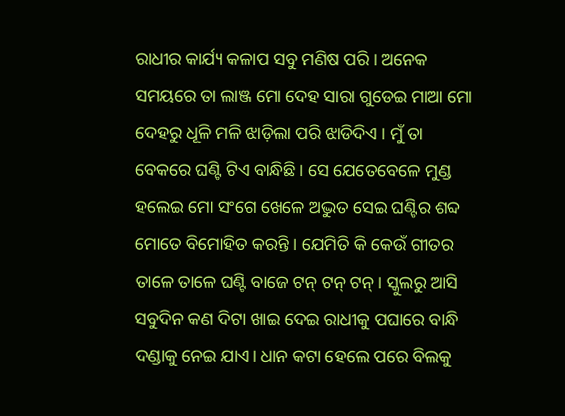ରାଧୀର କାର୍ଯ୍ୟ କଳାପ ସବୁ ମଣିଷ ପରି। ଅନେକ ସମୟରେ ତା ଲାଞ୍ଜ ମୋ ଦେହ ସାରା ଗୁଡେଇ ମାଆ ମୋ ଦେହରୁ ଧୂଳି ମଳି ଝାଡ଼ିଲା ପରି ଝାଡିଦିଏ । ମୁଁ ତା ବେକରେ ଘଣ୍ଟି ଟିଏ ବାନ୍ଧିଛି। ସେ ଯେତେବେଳେ ମୁଣ୍ଡ ହଲେଇ ମୋ ସଂଗେ ଖେଳେ ଅଦ୍ଭୁତ ସେଇ ଘଣ୍ଟିର ଶବ୍ଦ ମୋତେ ବିମୋହିତ କରନ୍ତି । ଯେମିତି କି କେଉଁ ଗୀତର ତାଳେ ତାଳେ ଘଣ୍ଟି ବାଜେ ଟନ୍ ଟନ୍ ଟନ୍। ସ୍କୁଲରୁ ଆସି ସବୁଦିନ କଣ ଦିଟା ଖାଇ ଦେଇ ରାଧୀକୁ ପଘାରେ ବାନ୍ଧି ଦଣ୍ଡାକୁ ନେଇ ଯାଏ। ଧାନ କଟା ହେଲେ ପରେ ବିଲକୁ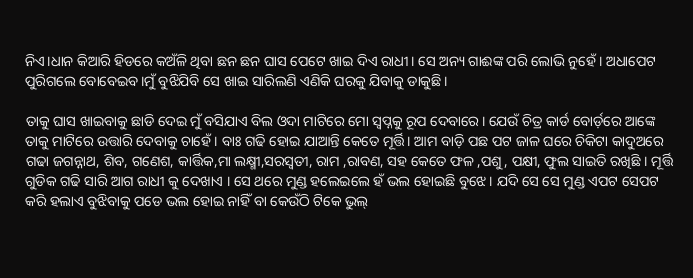ନିଏ।ଧାନ କିଆରି ହିଡରେ କଅଁଳି ଥିବା ଛନ ଛନ ଘାସ ପେଟେ ଖାଇ ଦିଏ ରାଧୀ। ସେ ଅନ୍ୟ ଗାଈଙ୍କ ପରି ଲୋଭି ନୁହେଁ । ଅଧାପେଟ ପୁରିଗଲେ ବୋବେଇବ।ମୁଁ ବୁଝିଯିବି ସେ ଖାଇ ସାରିଲଣି ଏଣିକି ଘରକୁ ଯିବାକୁ ଡାକୁଛି।

ତାକୁ ଘାସ ଖାଇବାକୁ ଛାଡି ଦେଇ ମୁଁ ବସିଯାଏ ବିଲ ଓଦା ମାଟିରେ ମୋ ସ୍ୱପ୍ନକୁ ରୂପ ଦେବାରେ। ଯେଉଁ ଚିତ୍ର କାର୍ଡ ବୋର୍ଡ଼ରେ ଆଙ୍କେ ତାକୁ ମାଟିରେ ଉତ୍ତାରି ଦେବାକୁ ଚାହେଁ । ବାଃ ଗଢି ହୋଇ ଯାଆନ୍ତି କେତେ ମୂର୍ତ୍ତି। ଆମ ବାଡ଼ି ପଛ ପଟ ଜାଳ ଘରେ ଚିକିଟା କାଦୁଅରେ ଗଢା ଜଗନ୍ନାଥ, ଶିବ, ଗଣେଶ, କାର୍ତ୍ତିକ,ମା ଲକ୍ଷ୍ମୀ,ସରସ୍ୱତୀ, ରାମ ,ରାବଣ, ସହ କେତେ ଫଳ ,ପଶୁ, ପକ୍ଷୀ, ଫୁଲ ସାଇତି ରଖିଛି । ମୂର୍ତ୍ତି ଗୁଡିକ ଗଢି ସାରି ଆଗ ରାଧୀ କୁ ଦେଖାଏ । ସେ ଥରେ ମୁଣ୍ଡ ହଲେଇଲେ ହଁ ଭଲ ହୋଇଛି ବୁଝେ । ଯଦି ସେ ସେ ମୁଣ୍ଡ ଏପଟ ସେପଟ କରି ହଲାଏ ବୁଝିବାକୁ ପଡେ ଭଲ ହୋଇ ନାହିଁ ବା କେଉଁଠି ଟିକେ ଭୁଲ୍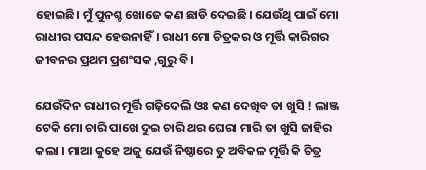ହୋଇଛି। ମୁଁ ପୁନଶ୍ଚ ଖୋଜେ କଣ ଛାଡି ଦେଇଛି । ଯେଉଁଥି ପାଇଁ ମୋ ରାଧୀର ପସନ୍ଦ ହେଉନାହିଁ। ରାଧୀ ମୋ ଚିତ୍ରକର ଓ ମୂର୍ତ୍ତି କାରିଗର ଜୀବନର ପ୍ରଥମ ପ୍ରଶଂସକ ,ଗୁରୁ ବି।

ଯେଉଁଦିନ ରାଧୀର ମୂର୍ତ୍ତି ଗଢ଼ିଦେଲି ଓଃ କଣ ଦେଖିବ ତା ଖୁସି ! ଲାଞ୍ଜ ଟେକି ମୋ ଚାରି ପାଖେ ଦୁଇ ଚାରି ଥର ଘେରା ମାରି ତା ଖୁସି ଜାହିର କଲା । ମାଆ କୁହେ ଅଜୁ ଯେଉଁ ନିଷ୍ଠାରେ ତୁ ଅବିକଳ ମୂର୍ତ୍ତି କି ଚିତ୍ର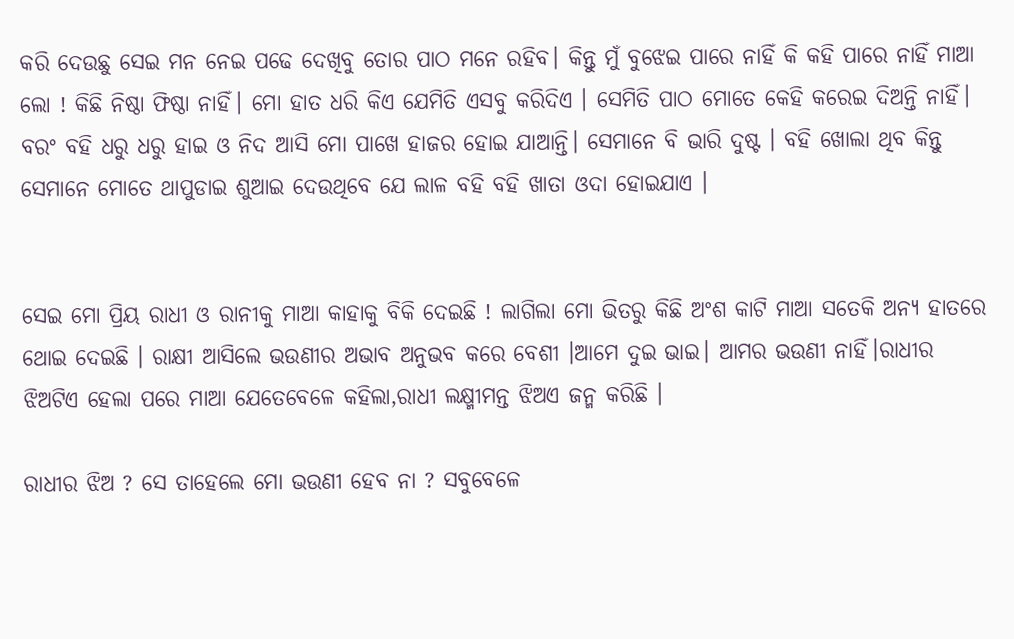କରି ଦେଉଛୁ ସେଇ ମନ ନେଇ ପଢେ ଦେଖିବୁ ତୋର ପାଠ ମନେ ରହିବ। କିନ୍ତୁ ମୁଁ ବୁଝେଇ ପାରେ ନାହିଁ କି କହି ପାରେ ନାହିଁ ମାଆ ଲୋ ! କିଛି ନିଷ୍ଠା ଫିଷ୍ଠା ନାହିଁ। ମୋ ହାତ ଧରି କିଏ ଯେମିତି ଏସବୁ କରିଦିଏ । ସେମିତି ପାଠ ମୋତେ କେହି କରେଇ ଦିଅନ୍ତି ନାହିଁ। ବରଂ ବହି ଧରୁ ଧରୁ ହାଇ ଓ ନିଦ ଆସି ମୋ ପାଖେ ହାଜର ହୋଇ ଯାଆନ୍ତି। ସେମାନେ ବି ଭାରି ଦୁଷ୍ଟ । ବହି ଖୋଲା ଥିବ କିନ୍ତୁ ସେମାନେ ମୋତେ ଥାପୁଡାଇ ଶୁଆଇ ଦେଉଥିବେ ଯେ ଲାଳ ବହି ବହି ଖାତା ଓଦା ହୋଇଯାଏ ।


ସେଇ ମୋ ପ୍ରିୟ ରାଧୀ ଓ ରାନୀକୁ ମାଆ କାହାକୁ ବିକି ଦେଇଛି ! ଲାଗିଲା ମୋ ଭିତରୁ କିଛି ଅଂଶ କାଟି ମାଆ ସତେକି ଅନ୍ୟ ହାତରେ ଥୋଇ ଦେଇଛି । ରାକ୍ଷୀ ଆସିଲେ ଭଉଣୀର ଅଭାବ ଅନୁଭବ କରେ ବେଶୀ ।ଆମେ ଦୁଇ ଭାଇ। ଆମର ଭଉଣୀ ନାହିଁ।ରାଧୀର ଝିଅଟିଏ ହେଲା ପରେ ମାଆ ଯେତେବେଳେ କହିଲା,ରାଧୀ ଲକ୍ଷ୍ମୀମନ୍ତ ଝିଅଏ ଜନ୍ମ କରିଛି ।

ରାଧୀର ଝିଅ ? ସେ ତାହେଲେ ମୋ ଭଉଣୀ ହେବ ନା ? ସବୁବେଳେ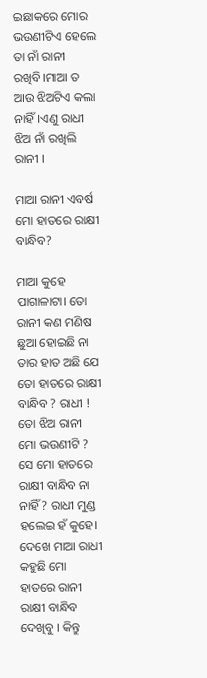ଇଛାକରେ ମୋର ଭଉଣୀଟିଏ ହେଲେ ତା ନାଁ ରାନୀ ରଖିବି।ମାଆ ତ ଆଉ ଝିଅଟିଏ କଲା ନାହିଁ।ଏଣୁ ରାଧୀ ଝିଅ ନାଁ ରଖିଲି ରାନୀ ।

ମାଆ ରାନୀ ଏବର୍ଷ ମୋ ହାତରେ ରାକ୍ଷୀ ବାନ୍ଧିବ?

ମାଆ କୁହେ ପାଗାଳାଟା। ତୋ ରାନୀ କଣ ମଣିଷ ଛୁଆ ହୋଇଛି ନା ତାର ହାତ ଅଛି ଯେ ତୋ ହାତରେ ରାକ୍ଷୀ ବାନ୍ଧିବ ? ରାଧୀ ! ତୋ ଝିଅ ରାନୀ ମୋ ଭଉଣୀଟି ? ସେ ମୋ ହାତରେ ରାକ୍ଷୀ ବାନ୍ଧିବ ନା ନାହିଁ ? ରାଧୀ ମୁଣ୍ଡ ହଲେଇ ହଁ କୁହେ। ଦେଖେ ମାଆ ରାଧୀ କହୁଛି ମୋ ହାତରେ ରାନୀ ରାକ୍ଷୀ ବାନ୍ଧିବ ଦେଖିବୁ । କିନ୍ତୁ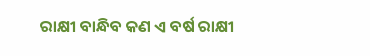ରାକ୍ଷୀ ବାନ୍ଧିବ କଣ ଏ ବର୍ଷ ରାକ୍ଷୀ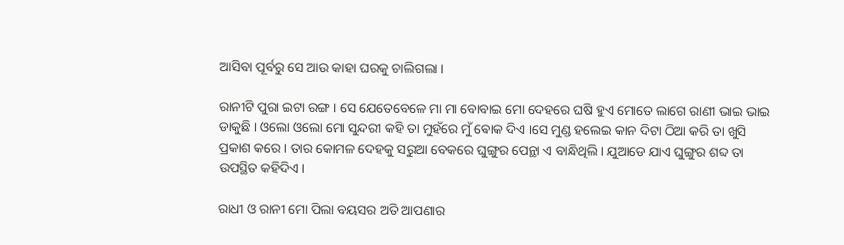ଆସିବା ପୂର୍ବରୁ ସେ ଆଉ କାହା ଘରକୁ ଚାଲିଗଲା ।

ରାନୀଟି ପୁରା ଇଟା ରଙ୍ଗ । ସେ ଯେତେବେଳେ ମା ମା ବୋବାଇ ମୋ ଦେହରେ ଘଷି ହୁଏ ମୋତେ ଲାଗେ ରାଣୀ ଭାଇ ଭାଇ ଡାକୁଛି । ଓଲୋ ଓଲୋ ମୋ ସୁନ୍ଦରୀ କହି ତା ମୁହଁରେ ମୁଁ ଵୋକ ଦିଏ ।ସେ ମୁଣ୍ଡ ହଲେଇ କାନ ଦିଟା ଠିଆ କରି ତା ଖୁସି ପ୍ରକାଶ କରେ। ତାର କୋମଳ ଦେହକୁ ସରୁଆ ବେକରେ ଘୁଙ୍ଗୁର ପେନ୍ଥା ଏ ବାନ୍ଧିଥିଲି। ଯୁଆଡେ ଯାଏ ଘୁଙ୍ଗୁର ଶବ୍ଦ ତା ଉପସ୍ଥିତ କହିଦିଏ।

ରାଧୀ ଓ ରାନୀ ମୋ ପିଲା ବୟସର ଅତି ଆପଣାର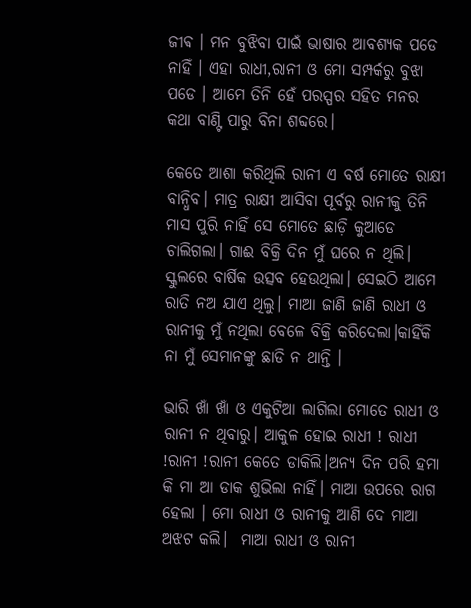ଜୀଵ । ମନ ବୁଝିବା ପାଇଁ ଭାଷାର ଆବଶ୍ୟକ ପଡେ ନାହିଁ । ଏହା ରାଧୀ,ରାନୀ ଓ ମୋ ସମ୍ପର୍କରୁ ବୁଝା ପଡେ । ଆମେ ତିନି ହେଁ ପରସ୍ପର ସହିତ ମନର କଥା ବାଣ୍ଟି ପାରୁ ବିନା ଶବ୍ଦରେ।

କେତେ ଆଶା କରିଥିଲି ରାନୀ ଏ ବର୍ଷ ମୋତେ ରାକ୍ଷୀ ବାନ୍ଧିବ। ମାତ୍ର ରାକ୍ଷୀ ଆସିବା ପୂର୍ବରୁ ରାନୀକୁ ତିନି ମାସ ପୁରି ନାହିଁ ସେ ମୋତେ ଛାଡ଼ି କୁଆଡେ ଚାଲିଗଲା। ଗାଈ ବିକ୍ରି ଦିନ ମୁଁ ଘରେ ନ ଥିଲି। ସ୍କୁଲରେ ବାର୍ଷିକ ଉତ୍ସବ ହେଉଥିଲା। ସେଇଠି ଆମେ ରାତି ନଅ ଯାଏ ଥିଲୁ। ମାଆ ଜାଣି ଜାଣି ରାଧୀ ଓ ରାନୀକୁ ମୁଁ ନଥିଲା ବେଳେ ବିକ୍ରି କରିଦେଲା।କାହିଁକି ନା ମୁଁ ସେମାନଙ୍କୁ ଛାଡି ନ ଥାନ୍ତି ।

ଭାରି ଖାଁ ଖାଁ ଓ ଏକୁଟିଆ ଲାଗିଲା ମୋତେ ରାଧୀ ଓ ରାନୀ ନ ଥିବାରୁ। ଆକୁଳ ହୋଇ ରାଧୀ ! ରାଧୀ !ରାନୀ !ରାନୀ କେତେ ଡାକିଲି।ଅନ୍ୟ ଦିନ ପରି ହମା କି ମା ଆ ଡାକ ଶୁଭିଲା ନାହିଁ। ମାଆ ଉପରେ ରାଗ ହେଲା । ମୋ ରାଧୀ ଓ ରାନୀକୁ ଆଣି ଦେ ମାଆ ଅଝଟ କଲି।  ମାଆ ରାଧୀ ଓ ରାନୀ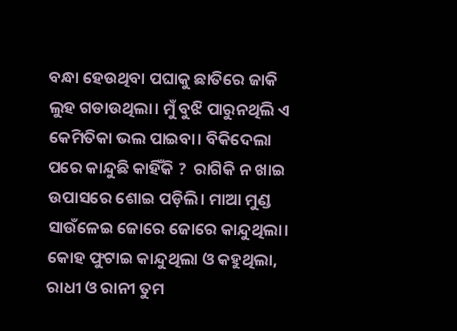ବନ୍ଧା ହେଉଥିବା ପଘାକୁ ଛାତିରେ ଜାକି ଲୁହ ଗଡାଉଥିଲା। ମୁଁ ବୁଝି ପାରୁନଥିଲି ଏ କେମିତିକା ଭଲ ପାଇବା। ବିକିଦେଲା ପରେ କାନ୍ଦୁଛି କାହିଁକି ?  ରାଗିକି ନ ଖାଇ ଉପାସରେ ଶୋଇ ପଡ଼ିଲି। ମାଆ ମୁଣ୍ଡ ସାଉଁଳେଇ ଜୋରେ ଜୋରେ କାନ୍ଦୁଥିଲା। କୋହ ଫୁଟାଇ କାନ୍ଦୁଥିଲା ଓ କହୁଥିଲା, ରାଧୀ ଓ ରାନୀ ତୁମ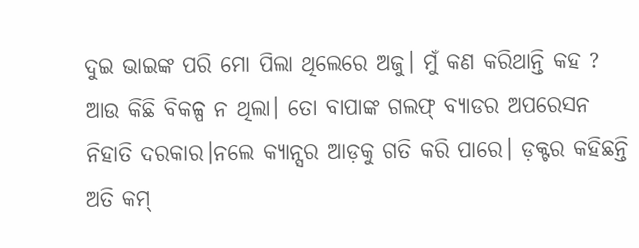ଦୁଇ ଭାଇଙ୍କ ପରି ମୋ ପିଲା ଥିଲେରେ ଅଜୁ। ମୁଁ କଣ କରିଥାନ୍ତି କହ ? ଆଉ କିଛି ବିକଳ୍ପ ନ ଥିଲା। ତୋ ବାପାଙ୍କ ଗଲଫ୍ ବ୍ୟାଡର ଅପରେସନ ନିହାତି ଦରକାର।ନଲେ କ୍ୟାନ୍ସର ଆଡ଼କୁ ଗତି କରି ପାରେ। ଡ଼କ୍ଟର କହିଛନ୍ତି ଅତି କମ୍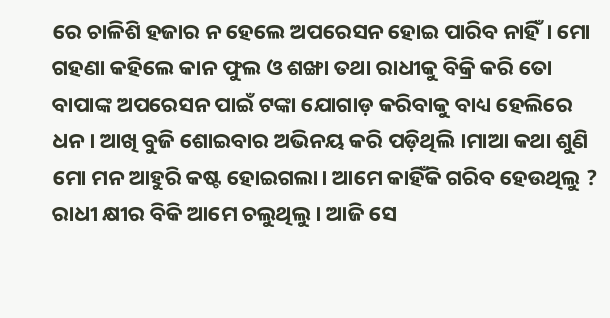ରେ ଚାଳିଶି ହଜାର ନ ହେଲେ ଅପରେସନ ହୋଇ ପାରିବ ନାହିଁ। ମୋ ଗହଣା କହିଲେ କାନ ଫୁଲ ଓ ଶଙ୍ଖା ତଥା ରାଧୀକୁ ବିକ୍ରି କରି ତୋ ବାପାଙ୍କ ଅପରେସନ ପାଇଁ ଟଙ୍କା ଯୋଗାଡ଼ କରିବାକୁ ବାଧ୍ୟ ହେଲିରେ ଧନ । ଆଖି ବୁଜି ଶୋଇବାର ଅଭିନୟ କରି ପଡ଼ିଥିଲି ।ମାଆ କଥା ଶୁଣି ମୋ ମନ ଆହୁରି କଷ୍ଟ ହୋଇଗଲା। ଆମେ କାହିଁକି ଗରିବ ହେଉଥିଲୁ ? ରାଧୀ କ୍ଷୀର ବିକି ଆମେ ଚଲୁଥିଲୁ। ଆଜି ସେ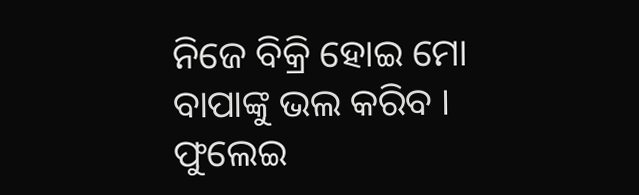ନିଜେ ବିକ୍ରି ହୋଇ ମୋ ବାପାଙ୍କୁ ଭଲ କରିବ । ଫୁଲେଇ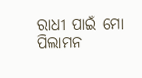ରାଧୀ ପାଇଁ ମୋ ପିଲାମନ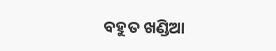ବହୁତ ଖଣ୍ଡିଆ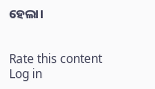ହେଲା।


Rate this content
Log in